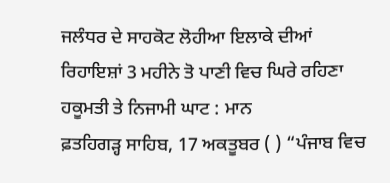ਜਲੰਧਰ ਦੇ ਸਾਹਕੋਟ ਲੋਹੀਆ ਇਲਾਕੇ ਦੀਆਂ ਰਿਹਾਇਸ਼ਾਂ 3 ਮਹੀਨੇ ਤੋ ਪਾਣੀ ਵਿਚ ਘਿਰੇ ਰਹਿਣਾ ਹਕੂਮਤੀ ਤੇ ਨਿਜਾਮੀ ਘਾਟ : ਮਾਨ
ਫ਼ਤਹਿਗੜ੍ਹ ਸਾਹਿਬ, 17 ਅਕਤੂਬਰ ( ) “ਪੰਜਾਬ ਵਿਚ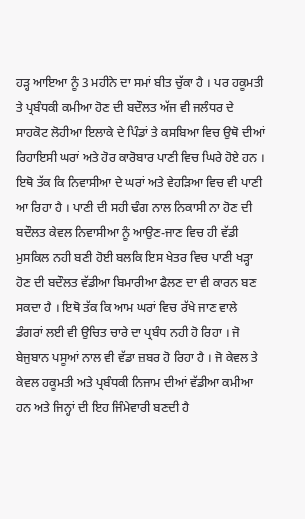ਹੜ੍ਹ ਆਇਆ ਨੂੰ 3 ਮਹੀਨੇ ਦਾ ਸਮਾਂ ਬੀਤ ਚੁੱਕਾ ਹੈ । ਪਰ ਹਕੂਮਤੀ ਤੇ ਪ੍ਰਬੰਧਕੀ ਕਮੀਆ ਹੋਣ ਦੀ ਬਦੌਲਤ ਅੱਜ ਵੀ ਜਲੰਧਰ ਦੇ ਸਾਹਕੋਟ ਲੋਹੀਆ ਇਲਾਕੇ ਦੇ ਪਿੰਡਾਂ ਤੇ ਕਸਬਿਆ ਵਿਚ ਉਥੋ ਦੀਆਂ ਰਿਹਾਇਸੀ ਘਰਾਂ ਅਤੇ ਹੋਰ ਕਾਰੋਬਾਰ ਪਾਣੀ ਵਿਚ ਘਿਰੇ ਹੋਏ ਹਨ । ਇਥੋ ਤੱਕ ਕਿ ਨਿਵਾਸੀਆ ਦੇ ਘਰਾਂ ਅਤੇ ਵੇਹੜਿਆ ਵਿਚ ਵੀ ਪਾਣੀ ਆ ਰਿਹਾ ਹੈ । ਪਾਣੀ ਦੀ ਸਹੀ ਢੰਗ ਨਾਲ ਨਿਕਾਸੀ ਨਾ ਹੋਣ ਦੀ ਬਦੌਲਤ ਕੇਵਲ ਨਿਵਾਸੀਆ ਨੂੰ ਆਉਣ-ਜਾਣ ਵਿਚ ਹੀ ਵੱਡੀ ਮੁਸਕਿਲ ਨਹੀ ਬਣੀ ਹੋਈ ਬਲਕਿ ਇਸ ਖੇਤਰ ਵਿਚ ਪਾਣੀ ਖੜ੍ਹਾ ਹੋਣ ਦੀ ਬਦੌਲਤ ਵੱਡੀਆ ਬਿਮਾਰੀਆ ਫੈਲਣ ਦਾ ਵੀ ਕਾਰਨ ਬਣ ਸਕਦਾ ਹੈ । ਇਥੋ ਤੱਕ ਕਿ ਆਮ ਘਰਾਂ ਵਿਚ ਰੱਖੇ ਜਾਣ ਵਾਲੇ ਡੰਗਰਾਂ ਲਈ ਵੀ ਉਚਿਤ ਚਾਰੇ ਦਾ ਪ੍ਰਬੰਧ ਨਹੀ ਹੋ ਰਿਹਾ । ਜੋ ਬੇਜੁਬਾਨ ਪਸੂਆਂ ਨਾਲ ਵੀ ਵੱਡਾ ਜ਼ਬਰ ਹੋ ਰਿਹਾ ਹੈ । ਜੋ ਕੇਵਲ ਤੇ ਕੇਵਲ ਹਕੂਮਤੀ ਅਤੇ ਪ੍ਰਬੰਧਕੀ ਨਿਜਾਮ ਦੀਆਂ ਵੱਡੀਆ ਕਮੀਆ ਹਨ ਅਤੇ ਜਿਨ੍ਹਾਂ ਦੀ ਇਹ ਜਿੰਮੇਵਾਰੀ ਬਣਦੀ ਹੈ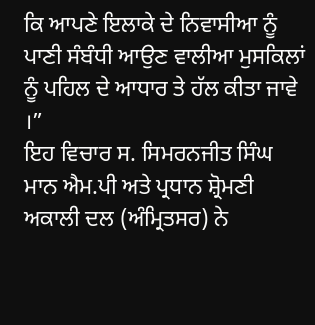ਕਿ ਆਪਣੇ ਇਲਾਕੇ ਦੇ ਨਿਵਾਸੀਆ ਨੂੰ ਪਾਣੀ ਸੰਬੰਧੀ ਆਉਣ ਵਾਲੀਆ ਮੁਸਕਿਲਾਂ ਨੂੰ ਪਹਿਲ ਦੇ ਆਧਾਰ ਤੇ ਹੱਲ ਕੀਤਾ ਜਾਵੇ ।”
ਇਹ ਵਿਚਾਰ ਸ. ਸਿਮਰਨਜੀਤ ਸਿੰਘ ਮਾਨ ਐਮ.ਪੀ ਅਤੇ ਪ੍ਰਧਾਨ ਸ਼੍ਰੋਮਣੀ ਅਕਾਲੀ ਦਲ (ਅੰਮ੍ਰਿਤਸਰ) ਨੇ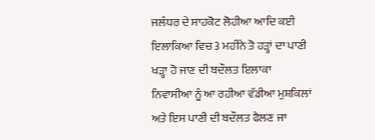ਜਲੰਧਰ ਦੇ ਸਾਹਕੋਟ ਲੋਹੀਆ ਆਦਿ ਕਈ ਇਲਾਕਿਆ ਵਿਚ 3 ਮਹੀਨੇ ਤੋ ਹੜ੍ਹਾਂ ਦਾ ਪਾਣੀ ਖੜ੍ਹਾ ਹੋ ਜਾਣ ਦੀ ਬਦੌਲਤ ਇਲਾਕਾ ਨਿਵਾਸੀਆ ਨੂੰ ਆ ਰਹੀਆ ਵੱਡੀਆ ਮੁਸ਼ਕਿਲਾਂ ਅਤੇ ਇਸ ਪਾਣੀ ਦੀ ਬਦੌਲਤ ਫੈਲਣ ਜਾ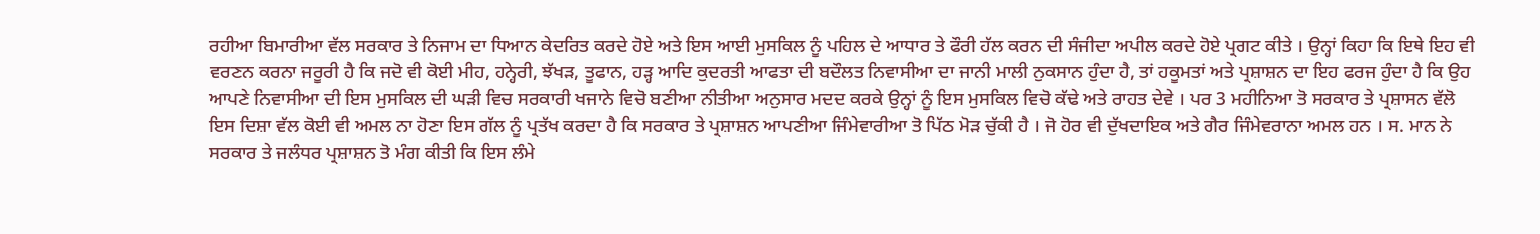ਰਹੀਆ ਬਿਮਾਰੀਆ ਵੱਲ ਸਰਕਾਰ ਤੇ ਨਿਜਾਮ ਦਾ ਧਿਆਨ ਕੇਦਰਿਤ ਕਰਦੇ ਹੋਏ ਅਤੇ ਇਸ ਆਈ ਮੁਸਕਿਲ ਨੂੰ ਪਹਿਲ ਦੇ ਆਧਾਰ ਤੇ ਫੌਰੀ ਹੱਲ ਕਰਨ ਦੀ ਸੰਜੀਦਾ ਅਪੀਲ ਕਰਦੇ ਹੋਏ ਪ੍ਰਗਟ ਕੀਤੇ । ਉਨ੍ਹਾਂ ਕਿਹਾ ਕਿ ਇਥੇ ਇਹ ਵੀ ਵਰਣਨ ਕਰਨਾ ਜਰੂਰੀ ਹੈ ਕਿ ਜਦੋ ਵੀ ਕੋਈ ਮੀਹ, ਹਨ੍ਹੇਰੀ, ਝੱਖੜ, ਤੂਫਾਨ, ਹੜ੍ਹ ਆਦਿ ਕੁਦਰਤੀ ਆਫਤਾ ਦੀ ਬਦੌਲਤ ਨਿਵਾਸੀਆ ਦਾ ਜਾਨੀ ਮਾਲੀ ਨੁਕਸਾਨ ਹੁੰਦਾ ਹੈ, ਤਾਂ ਹਕੂਮਤਾਂ ਅਤੇ ਪ੍ਰਸ਼ਾਸ਼ਨ ਦਾ ਇਹ ਫਰਜ ਹੁੰਦਾ ਹੈ ਕਿ ਉਹ ਆਪਣੇ ਨਿਵਾਸੀਆ ਦੀ ਇਸ ਮੁਸਕਿਲ ਦੀ ਘੜੀ ਵਿਚ ਸਰਕਾਰੀ ਖਜਾਨੇ ਵਿਚੋ ਬਣੀਆ ਨੀਤੀਆ ਅਨੁਸਾਰ ਮਦਦ ਕਰਕੇ ਉਨ੍ਹਾਂ ਨੂੰ ਇਸ ਮੁਸਕਿਲ ਵਿਚੋ ਕੱਢੇ ਅਤੇ ਰਾਹਤ ਦੇਵੇ । ਪਰ 3 ਮਹੀਨਿਆ ਤੋ ਸਰਕਾਰ ਤੇ ਪ੍ਰਸ਼ਾਸਨ ਵੱਲੋ ਇਸ ਦਿਸ਼ਾ ਵੱਲ ਕੋਈ ਵੀ ਅਮਲ ਨਾ ਹੋਣਾ ਇਸ ਗੱਲ ਨੂੰ ਪ੍ਰਤੱਖ ਕਰਦਾ ਹੈ ਕਿ ਸਰਕਾਰ ਤੇ ਪ੍ਰਸ਼ਾਸ਼ਨ ਆਪਣੀਆ ਜਿੰਮੇਵਾਰੀਆ ਤੋ ਪਿੱਠ ਮੋੜ ਚੁੱਕੀ ਹੈ । ਜੋ ਹੋਰ ਵੀ ਦੁੱਖਦਾਇਕ ਅਤੇ ਗੈਰ ਜਿੰਮੇਵਰਾਨਾ ਅਮਲ ਹਨ । ਸ. ਮਾਨ ਨੇ ਸਰਕਾਰ ਤੇ ਜਲੰਧਰ ਪ੍ਰਸ਼ਾਸ਼ਨ ਤੋ ਮੰਗ ਕੀਤੀ ਕਿ ਇਸ ਲੰਮੇ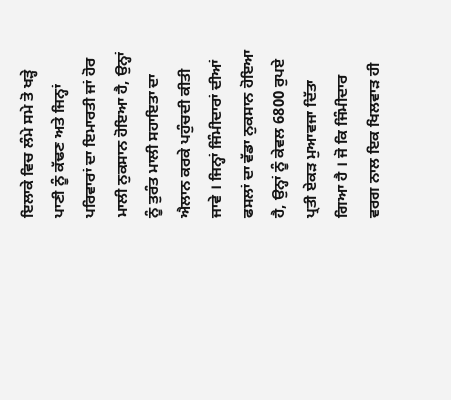ਇਲਾਕੇ ਵਿਚ ਲੰਮੇ ਸਮੇ ਤੋ ਖੜ੍ਹੇ ਪਾਣੀ ਨੂੰ ਕੱਢਣ ਅਤੇ ਜਿਨ੍ਹਾਂ ਪਰਿਵਾਰਾਂ ਦਾ ਇਮਾਰਤੀ ਜਾਂ ਹੋਰ ਮਾਲੀ ਨੁਕਸਾਨ ਹੋਇਆ ਹੈ, ਉਨ੍ਹਾਂ ਨੂੰ ਤੁਰੰਤ ਮਾਲੀ ਸਹਾਇਤਾ ਦਾ ਐਲਾਨ ਕਰਕੇ ਪਹੁੰਚਦੀ ਕੀਤੀ ਜਾਵੇ । ਜਿਨ੍ਹਾਂ ਜਿੰਮੀਦਾਰਾਂ ਦੀਆਂ ਫਸਲਾਂ ਦਾ ਵੱਡਾ ਨੁਕਸਾਨ ਹੋਇਆ ਹੈ, ਉਨ੍ਹਾਂ ਨੂੰ ਕੇਵਲ 6800 ਰੁਪਏ ਪ੍ਰਤੀ ਏਕੜ ਮੁਆਵਜਾ ਦਿੱਤਾ ਗਿਆ ਹੈ । ਜੋ ਕਿ ਜਿੰਮੀਦਾਰ ਵਰਗ ਨਾਲ ਇਕ ਖਿਲਵਾੜ ਹੀ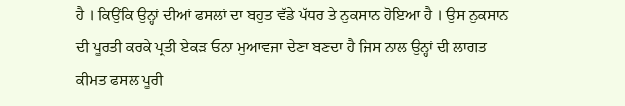ਹੈ । ਕਿਉਂਕਿ ਉਨ੍ਹਾਂ ਦੀਆਂ ਫਸਲਾਂ ਦਾ ਬਹੁਤ ਵੱਡੇ ਪੱਧਰ ਤੇ ਨੁਕਸਾਨ ਹੋਇਆ ਹੈ । ਉਸ ਨੁਕਸਾਨ ਦੀ ਪੂਰਤੀ ਕਰਕੇ ਪ੍ਰਤੀ ਏਕੜ ਓਨਾ ਮੁਆਵਜਾ ਦੇਣਾ ਬਣਦਾ ਹੈ ਜਿਸ ਨਾਲ ਉਨ੍ਹਾਂ ਦੀ ਲਾਗਤ ਕੀਮਤ ਫਸਲ ਪੂਰੀ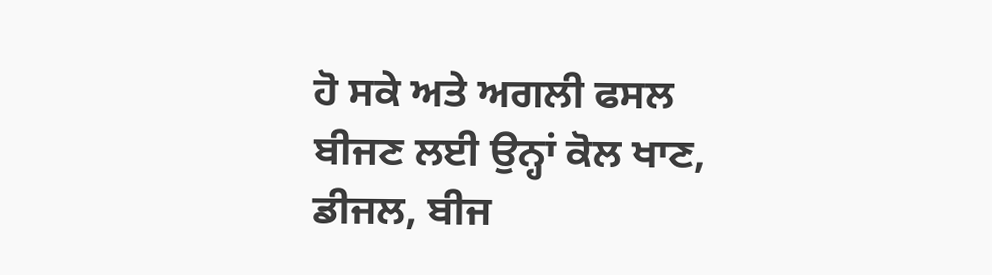ਹੋ ਸਕੇ ਅਤੇ ਅਗਲੀ ਫਸਲ ਬੀਜਣ ਲਈ ਉਨ੍ਹਾਂ ਕੋਲ ਖਾਣ, ਡੀਜਲ, ਬੀਜ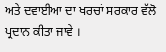ਅਤੇ ਦਵਾਈਆ ਦਾ ਖਰਚਾਂ ਸਰਕਾਰ ਵੱਲੋ ਪ੍ਰਦਾਨ ਕੀਤਾ ਜਾਵੇ ।